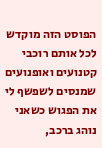הפוסט הזה מוקדש לכל אותם רוכבי קטנועים ואופנועים שמנסים לשפשף לי את הפגוש כשאני נוהג ברכב,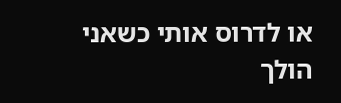או לדרוס אותי כשאני הולך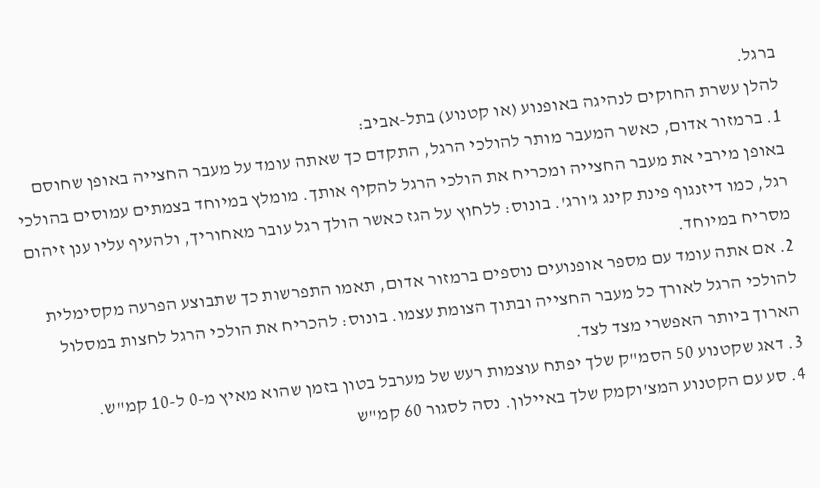ברגל.
להלן עשרת החוקים לנהיגה באופנוע (או קטנוע) בתל-אביב:
1. ברמזור אדום, כאשר המעבר מותר להולכי הרגל, התקדם כך שאתה עומד על מעבר החצייה באופן שחוסם באופן מירבי את מעבר החצייה ומכריח את הולכי הרגל להקיף אותך. מומלץ במיוחד בצמתים עמוסים בהולכי רגל, כמו דיזנגוף פינת קינג ג'ורג'. בונוס: ללחוץ על הגז כאשר הולך רגל עובר מאחוריך, ולהעיף עליו ענן זיהום מסריח במיוחד.
2. אם אתה עומד עם מספר אופנועים נוספים ברמזור אדום, תאמו התפרשות כך שתבוצע הפרעה מקסימלית להולכי הרגל לאורך כל מעבר החצייה ובתוך הצומת עצמו. בונוס: להכריח את הולכי הרגל לחצות במסלול הארוך ביותר האפשרי מצד לצד.
3. דאג שקטנוע 50 הסמ"ק שלך יפתח עוצמות רעש של מערבל בטון בזמן שהוא מאיץ מ-0 ל-10 קמ"ש.
4. סע עם הקטנוע המצ'וקמק שלך באיילון. נסה לסגור 60 קמ"ש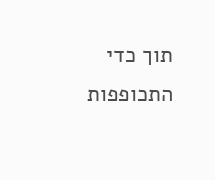תוך כדי התכופפות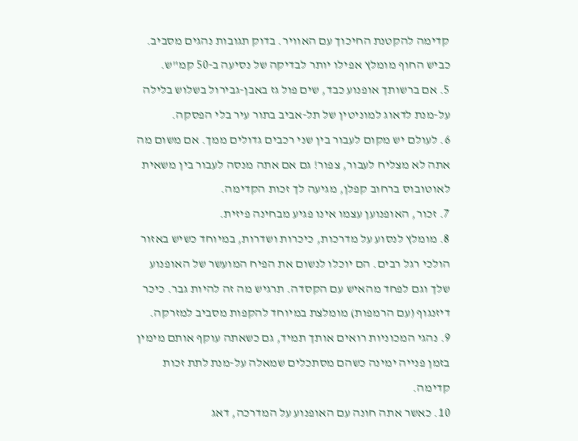קדימה להקטנת החיכוך עם האוויר. בדוק תגובות נהגים מסביב. כביש החוף מומלץ אפילו יותר לבדיקה של נסיעה ב-50 קמ"ש.
5. אם ברשותך אופנוע כבד, שים פול גז באבן-גבירול בשלוש בלילה על-מנת לדאוג למוניטין של תל-אביב בתור עיר בלי הפסקה.
6. לעולם יש מקום לעבור בין שני רכבים גדולים ממך. אם משום מה אתה לא מצליח לעבור, צפור! גם אם אתה מנסה לעבור בין משאית לאוטובוס ברחוב קפלן, מגיעה לך זכות הקדימה.
7. זכור, האופנוען עצמו אינו פגיע מבחינה פיזית.
8. מומלץ לנסוע על מדרכות, כיכרות ושדרות, במיוחד כשיש באזור הולכי רגל רבים. הם יוכלו לנשום את הפיח המועשר של האופנוע שלך וגם לפחד מהאיש עם הקסדה. תרגיש מה זה להיות גבר. כיכר דיזנגוף (עם הרמפות) מומלצת במיוחד להקפות מסביב למזרקה.
9. נהגי המכוניות רואים אותך תמיד, גם כשאתה עוקף אותם מימין בזמן פנייה ימינה כשהם מסתכלים שמאלה על-מנת לתת זכות קדימה.
10. כאשר אתה חונה עם האופנוע על המדרכה, דאג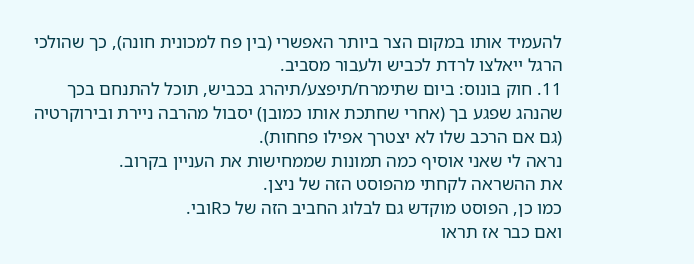להעמיד אותו במקום הצר ביותר האפשרי (בין פח למכונית חונה), כך שהולכי הרגל ייאלצו לרדת לכביש ולעבור מסביב.
11. חוק בונוס: ביום שתימרח/תיפצע/תיהרג בכביש, תוכל להתנחם בכך שהנהג שפגע בך (אחרי שחתכת אותו כמובן) יסבול מהרבה ניירת ובירוקרטיה (גם אם הרכב שלו לא יצטרך אפילו פחחות).
נראה לי שאני אוסיף כמה תמונות שממחישות את העניין בקרוב.
את ההשראה לקחתי מהפוסט הזה של ניצן.
כמו כן, הפוסט מוקדש גם לבלוג החביב הזה של כRובי.
ואם כבר אז תראו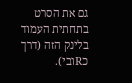גם את הסרט בתחתית העמוד בלינק הזה (דרך כRובי).